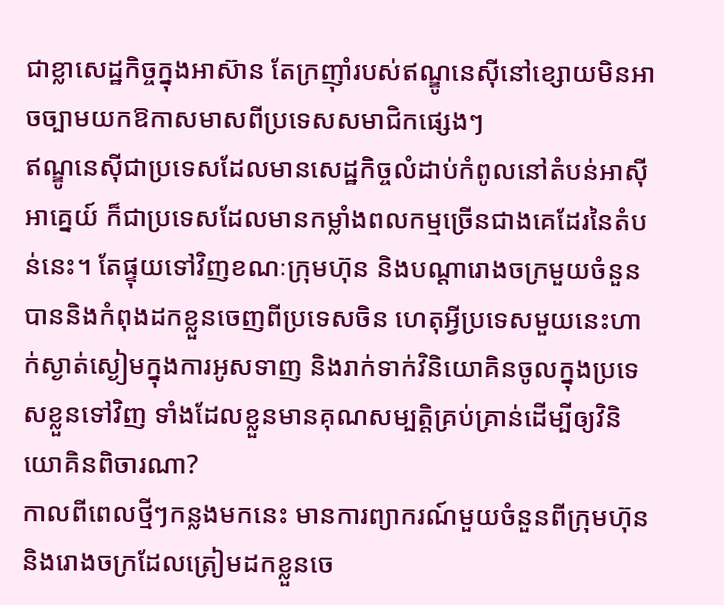ជាខ្លាសេដ្ឋកិច្ចក្នុងអាស៊ាន តែក្រញ៉ាំរបស់ឥណ្ឌូនេស៊ីនៅខ្សោយមិនអាចច្បាមយកឱកាសមាសពីប្រទេសសមាជិកផ្សេងៗ
ឥណ្ឌូនេស៊ីជាប្រទេសដែលមានសេដ្ឋកិច្ចលំដាប់កំពូលនៅតំបន់អាស៊ីអាគ្នេយ៍ ក៏ជាប្រទេសដែលមានកម្លាំងពលកម្មច្រើនជាងគេដែរនៃតំបន់នេះ។ តែផ្ទុយទៅវិញខណៈក្រុមហ៊ុន និងបណ្ដារោងចក្រមួយចំនួនបាននិងកំពុងដកខ្លួនចេញពីប្រទេសចិន ហេតុអ្វីប្រទេសមួយនេះហាក់ស្ងាត់ស្ងៀមក្នុងការអូសទាញ និងរាក់ទាក់វិនិយោគិនចូលក្នុងប្រទេសខ្លួនទៅវិញ ទាំងដែលខ្លួនមានគុណសម្បត្តិគ្រប់គ្រាន់ដើម្បីឲ្យវិនិយោគិនពិចារណា?
កាលពីពេលថ្មីៗកន្លងមកនេះ មានការព្យាករណ៍មួយចំនួនពីក្រុមហ៊ុននិងរោងចក្រដែលត្រៀមដកខ្លួនចេ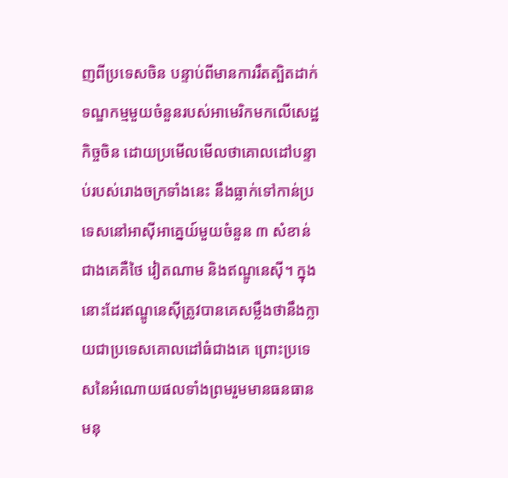ញពីប្រទេសចិន បន្ទាប់ពីមានការរឹតត្បិតដាក់ទណ្ឌកម្មមួយចំនួនរបស់អាមេរិកមកលើសេដ្ឋកិច្ចចិន ដោយប្រមើលមើលថាគោលដៅបន្ទាប់របស់រោងចក្រទាំងនេះ នឹងធ្លាក់ទៅកាន់ប្រទេសនៅអាស៊ីអាគ្នេយ៍មួយចំនួន ៣ សំខាន់ជាងគេគឺថៃ វៀតណាម និងឥណ្ឌូនេស៊ី។ ក្នុងនោះដែរឥណ្ឌូនេស៊ីត្រូវបានគេសម្លឹងថានឹងក្លាយជាប្រទេសគោលដៅធំជាងគេ ព្រោះប្រទេសនៃអំណោយផលទាំងព្រមរួមមានធនធានមនុ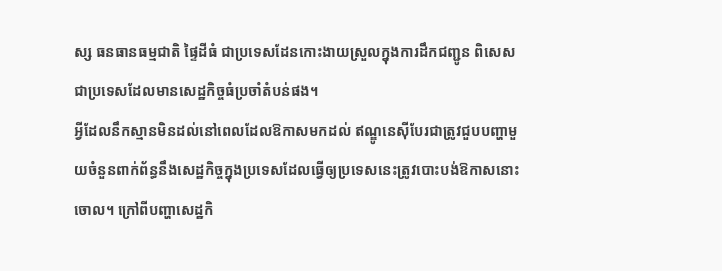ស្ស ធនធានធម្មជាតិ ផ្ទៃដីធំ ជាប្រទេសដែនកោះងាយស្រួលក្នុងការដឹកជញ្ជូន ពិសេសជាប្រទេសដែលមានសេដ្ឋកិច្ចធំប្រចាំតំបន់ផង។
អ្វីដែលនឹកស្មានមិនដល់នៅពេលដែលឱកាសមកដល់ ឥណ្ឌូនេស៊ីបែរជាត្រូវជួបបញ្ហាមួយចំនួនពាក់ព័ន្ធនឹងសេដ្ឋកិច្ចក្នុងប្រទេសដែលធ្វើឲ្យប្រទេសនេះត្រូវបោះបង់ឱកាសនោះចោល។ ក្រៅពីបញ្ហាសេដ្ឋកិ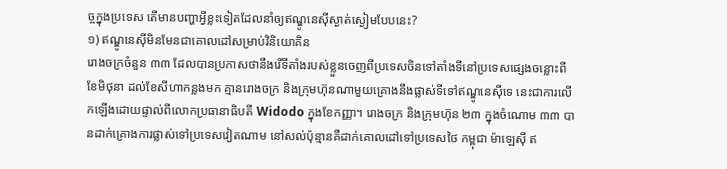ច្ចក្នុងប្រទេស តើមានបញ្ហាអ្វីខ្លះទៀតដែលនាំឲ្យឥណ្ឌូនេស៊ីស្ងាត់ស្ងៀមបែបនេះ?
១) ឥណ្ឌូនេស៊ីមិនមែនជាគោលដៅសម្រាប់វិនិយោគិន
រោងចក្រចំនួន ៣៣ ដែលបានប្រកាសថានឹងរើទីតាំងរបស់ខ្លួនចេញពីប្រទេសចិនទៅតាំងទីនៅប្រទេសផ្សេងចន្លោះពីខែមិថុនា ដល់ខែសីហាកន្លងមក គ្មានរោងចក្រ និងក្រុមហ៊ុនណាមួយគ្រោងនឹងផ្លាស់ទីទៅឥណ្ឌូនេស៊ីទេ នេះជាការលើកឡើងដោយផ្ទាល់ពីលោកប្រធានាធិបតី Widodo ក្នុងខែកញ្ញា។ រោងចក្រ និងក្រុមហ៊ុន ២៣ ក្នុងចំណោម ៣៣ បានដាក់គ្រោងការផ្លាស់ទៅប្រទេសវៀតណាម នៅសល់ប៉ុន្មានគឺដាក់គោលដៅទៅប្រទេសថៃ កម្ពុជា ម៉ាឡេស៊ី ឥ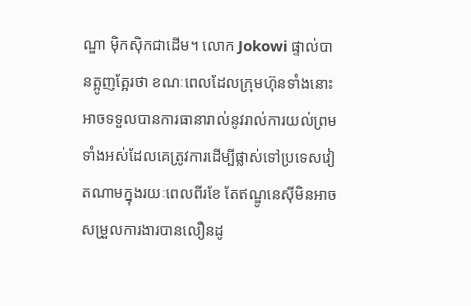ណ្ឌា ម៉ិកស៊ិកជាដើម។ លោក Jokowi ផ្ទាល់បានត្អូញត្អែរថា ខណៈពេលដែលក្រុមហ៊ុនទាំងនោះអាចទទួលបានការធានារាល់នូវរាល់ការយល់ព្រមទាំងអស់ដែលគេត្រូវការដើម្បីផ្លាស់ទៅប្រទេសវៀតណាមក្នុងរយៈពេលពីរខែ តែឥណ្ឌូនេស៊ីមិនអាចសម្រួលការងារបានលឿនដូ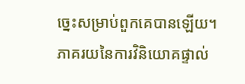ច្នេះសម្រាប់ពួកគេបានឡើយ។ ភាគរយនៃការវិនិយោគផ្ទាល់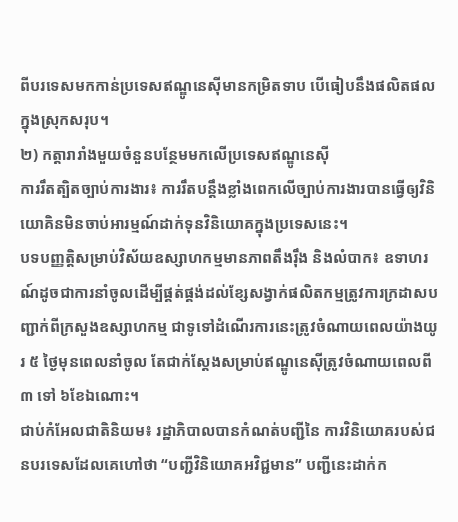ពីបរទេសមកកាន់ប្រទេសឥណ្ឌូនេស៊ីមានកម្រិតទាប បើធៀបនឹងផលិតផលក្នុងស្រុកសរុប។
២) កត្តារារាំងមួយចំនួនបន្ថែមមកលើប្រទេសឥណ្ឌូនេស៊ី
ការរឹតត្បិតច្បាប់ការងារ៖ ការរឹតបន្តឹងខ្លាំងពេកលើច្បាប់ការងារបានធ្វើឲ្យវិនិយោគិនមិនចាប់អារម្មណ៍ដាក់ទុនវិនិយោគក្នុងប្រទេសនេះ។
បទបញ្ញត្តិសម្រាប់វិស័យឧស្សាហកម្មមានភាពតឹងរ៉ឹង និងលំបាក៖ ឧទាហរណ៍ដូចជាការនាំចូលដើម្បីផ្គត់ផ្គង់ដល់ខ្សែសង្វាក់ផលិតកម្មត្រូវការក្រដាសបញ្ជាក់ពីក្រសួងឧស្សាហកម្ម ជាទូទៅដំណើរការនេះត្រូវចំណាយពេលយ៉ាងយូរ ៥ ថ្ងៃមុនពេលនាំចូល តែជាក់ស្តែងសម្រាប់ឥណ្ឌូនេស៊ីត្រូវចំណាយពេលពី ៣ ទៅ ៦ខែឯណោះ។
ជាប់កំអែលជាតិនិយម៖ រដ្ឋាភិបាលបានកំណត់បញ្ជីនៃ ការវិនិយោគរបស់ជនបរទេសដែលគេហៅថា “បញ្ជីវិនិយោគអវិជ្ជមាន” បញ្ជីនេះដាក់ក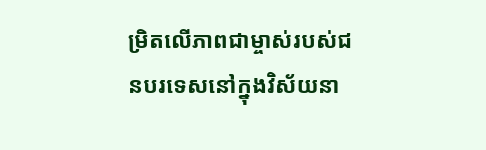ម្រិតលើភាពជាម្ចាស់របស់ជនបរទេសនៅក្នុងវិស័យនា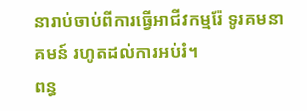នារាប់ចាប់ពីការធ្វើអាជីវកម្មរ៉ែ ទូរគមនាគមន៍ រហូតដល់ការអប់រំ។
ពន្ធ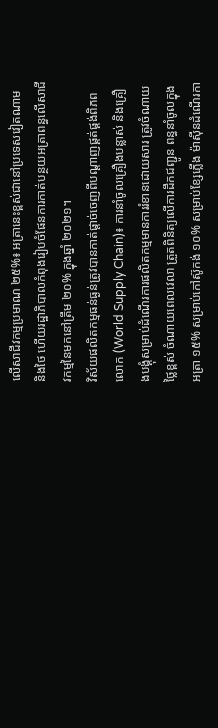លើសាជីវកម្មប្រមាណ ២៥%៖ អត្រានេះខ្ពស់ជានៅប្រទេសវៀតណាម និងថៃ ហើយរដ្ឋាភិបាលកំពុងរៀបចំផែនការកាត់បន្ថយអត្រាពន្ធលើសាជីវកម្មនៃមកនៅត្រឹម ២០% ក្នុងឆ្នាំ ២០២១។
វិស័យផលិតកម្មធន់ធ្ងន់ត្រូវបានកាត់ផ្តាច់ចេញពីបណ្ដាញផ្គត់ផ្គង់ពិភពលោក (World Supply Chain)៖ ការនាំចូលគ្រឿងបន្លាស់ និងគ្រឿងបង្គុំសម្រាប់ដំណើរការផលិតកម្មមានការរំខានដោយសារ ត្រូវចំណាយថ្លៃខ្ពស់ ចំណាយពេលវេលា ត្រួតពិនិត្យលើការដឹកជញ្ជូន ពន្ធនាំចូលក្នុងអត្រា ១៥% សម្រាប់កៅស៊ូកង់ ១០% សម្រាប់ខ្សែភ្លើង ម៉ាស៊ីនដំណើរកា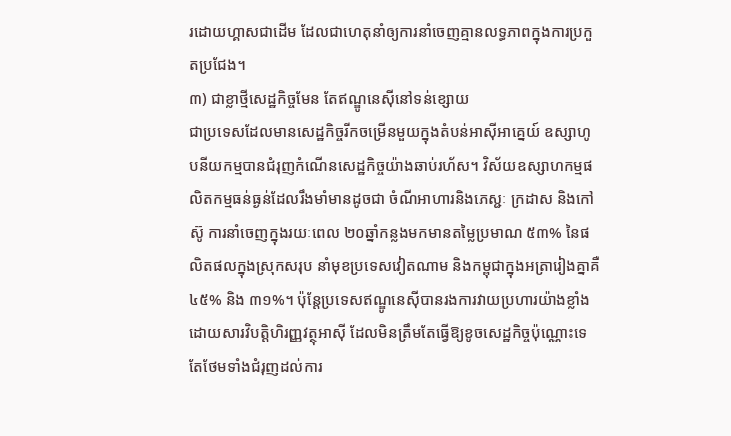រដោយហ្គាសជាដើម ដែលជាហេតុនាំឲ្យការនាំចេញគ្មានលទ្ធភាពក្នុងការប្រកួតប្រជែង។
៣) ជាខ្លាថ្មីសេដ្ឋកិច្ចមែន តែឥណ្ឌូនេស៊ីនៅទន់ខ្សោយ
ជាប្រទេសដែលមានសេដ្ឋកិច្ចរីកចម្រើនមួយក្នុងតំបន់អាស៊ីអាគ្នេយ៍ ឧស្សាហូបនីយកម្មបានជំរុញកំណើនសេដ្ឋកិច្ចយ៉ាងឆាប់រហ័ស។ វិស័យឧស្សាហកម្មផលិតកម្មធន់ធ្ងន់ដែលរឹងមាំមានដូចជា ចំណីអាហារនិងភេស្ជៈ ក្រដាស និងកៅស៊ូ ការនាំចេញក្នុងរយៈពេល ២០ឆ្នាំកន្លងមកមានតម្លៃប្រមាណ ៥៣% នៃផលិតផលក្នុងស្រុកសរុប នាំមុខប្រទេសវៀតណាម និងកម្ពុជាក្នុងអត្រារៀងគ្នាគឺ ៤៥% និង ៣១%។ ប៉ុន្តែប្រទេសឥណ្ឌូនេស៊ីបានរងការវាយប្រហារយ៉ាងខ្លាំងដោយសារវិបត្តិហិរញ្ញវត្ថុអាស៊ី ដែលមិនត្រឹមតែធ្វើឱ្យខូចសេដ្ឋកិច្ចប៉ុណ្ណោះទេ តែថែមទាំងជំរុញដល់ការ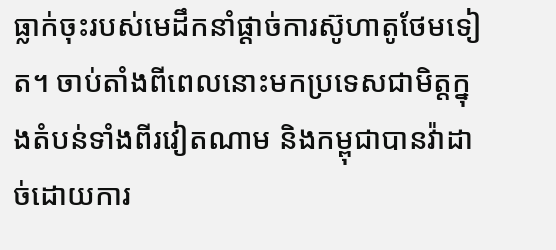ធ្លាក់ចុះរបស់មេដឹកនាំផ្តាច់ការស៊ូហាតូថែមទៀត។ ចាប់តាំងពីពេលនោះមកប្រទេសជាមិត្តក្នុងតំបន់ទាំងពីរវៀតណាម និងកម្ពុជាបានវ៉ាដាច់ដោយការ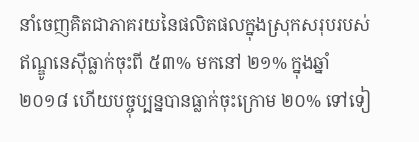នាំចេញគិតជាភាគរយនៃផលិតផលក្នុងស្រុកសរុបរបស់ឥណ្ឌូនេស៊ីធ្លាក់ចុះពី ៥៣% មកនៅ ២១% ក្នុងឆ្នាំ ២០១៨ ហើយបច្ចុប្បន្នបានធ្លាក់ចុះក្រោម ២០% ទៅទៀ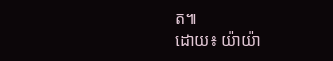ត៕
ដោយ៖ យ៉ាយ៉ា